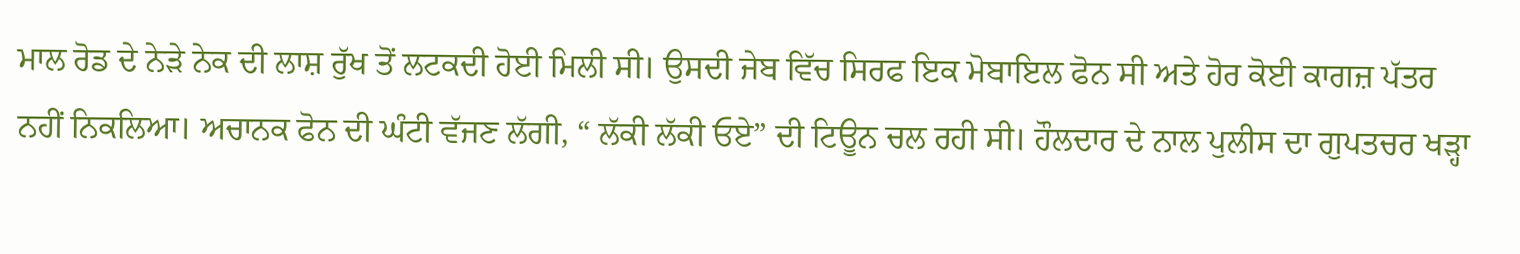ਮਾਲ ਰੋਡ ਦੇ ਨੇੜੇ ਨੇਕ ਦੀ ਲਾਸ਼ ਰੁੱਖ ਤੋਂ ਲਟਕਦੀ ਹੋਈ ਮਿਲੀ ਸੀ। ਉਸਦੀ ਜੇਬ ਵਿੱਚ ਸਿਰਫ ਇਕ ਮੋਬਾਇਲ ਫੋਨ ਸੀ ਅਤੇ ਹੋਰ ਕੋਈ ਕਾਗਜ਼ ਪੱਤਰ ਨਹੀਂ ਨਿਕਲਿਆ। ਅਚਾਨਕ ਫੋਨ ਦੀ ਘੰਟੀ ਵੱਜਣ ਲੱਗੀ, “ ਲੱਕੀ ਲੱਕੀ ਓਏ” ਦੀ ਟਿਊਨ ਚਲ ਰਹੀ ਸੀ। ਹੌਲਦਾਰ ਦੇ ਨਾਲ ਪੁਲੀਸ ਦਾ ਗੁਪਤਚਰ ਖੜ੍ਹਾ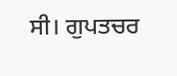ਸੀ। ਗੁਪਤਚਰ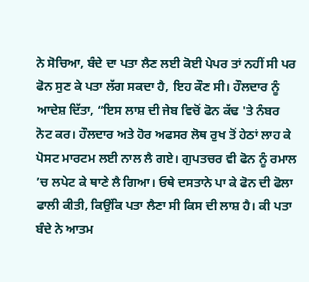ਨੇ ਸੋਚਿਆ, ਬੰਦੇ ਦਾ ਪਤਾ ਲੈਣ ਲਈ ਕੋਈ ਪੇਪਰ ਤਾਂ ਨਹੀਂ ਸੀ ਪਰ ਫੋਨ ਸੁਣ ਕੇ ਪਤਾ ਲੱਗ ਸਕਦਾ ਹੈ, ਇਹ ਕੌਣ ਸੀ। ਹੌਲਦਾਰ ਨੂੰ ਆਦੇਸ਼ ਦਿੱਤਾ, “ਇਸ ਲਾਸ਼ ਦੀ ਜੇਬ ਵਿਚੋਂ ਫੋਨ ਕੱਢ 'ਤੇ ਨੰਬਰ ਨੋਟ ਕਰ। ਹੌਲਦਾਰ ਅਤੇ ਹੋਰ ਅਫਸਰ ਲੋਥ ਰੁਖ ਤੋਂ ਹੇਠਾਂ ਲਾਹ ਕੇ ਪੋਸਟ ਮਾਰਟਮ ਲਈ ਨਾਲ ਲੈ ਗਏ। ਗੁਪਤਚਰ ਵੀ ਫੋਨ ਨੂੰ ਰਮਾਲ ’ਚ ਲਪੇਟ ਕੇ ਥਾਣੇ ਲੈ ਗਿਆ। ਓਥੇ ਦਸਤਾਨੇ ਪਾ ਕੇ ਫੋਨ ਦੀ ਫੋਲਾ ਫਾਲੀ ਕੀਤੀ, ਕਿਉਂਕਿ ਪਤਾ ਲੈਣਾ ਸੀ ਕਿਸ ਦੀ ਲਾਸ਼ ਹੈ। ਕੀ ਪਤਾ ਬੰਦੇ ਨੇ ਆਤਮ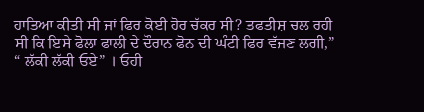ਹਾਤਿਆ ਕੀਤੀ ਸੀ ਜਾਂ ਫਿਰ ਕੋਈ ਹੋਰ ਚੱਕਰ ਸੀ? ਤਫਤੀਸ਼ ਚਲ ਰਹੀ ਸੀ ਕਿ ਇਸੇ ਫੋਲਾ ਫਾਲੀ ਦੇ ਦੌਰਾਨ ਫੋਨ ਦੀ ਘੰਟੀ ਫਿਰ ਵੱਜਣ ਲਗੀ,” “ ਲੱਕੀ ਲੱਕੀ ਓਏ” । ਓਹੀ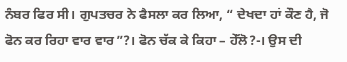ਨੰਬਰ ਫਿਰ ਸੀ। ਗੁਪਤਚਰ ਨੇ ਫੈਸਲਾ ਕਰ ਲਿਆ, “ ਦੇਖਦਾ ਹਾਂ ਕੌਣ ਹੈ, ਜੋ ਫੋਨ ਕਰ ਰਿਹਾ ਵਾਰ ਵਾਰ”?। ਫੋਨ ਚੱਕ ਕੇ ਕਿਹਾ – ਹੇੱਲੋ?-। ਉਸ ਦੀ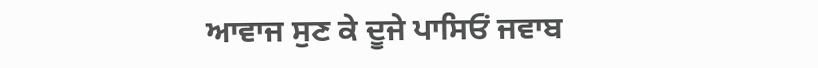ਆਵਾਜ ਸੁਣ ਕੇ ਦੂਜੇ ਪਾਸਿਓਂ ਜਵਾਬ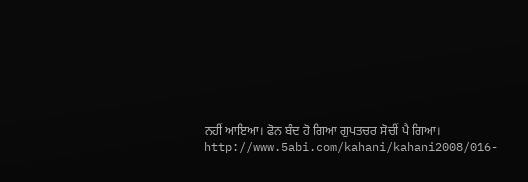ਨਹੀਂ ਆਇਆ। ਫੋਨ ਬੰਦ ਹੋ ਗਿਆ ਗੁਪਤਚਰ ਸੋਚੀਂ ਪੈ ਗਿਆ।
http://www.5abi.com/kahani/kahani2008/016-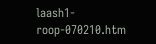laash1-roop-070210.htm